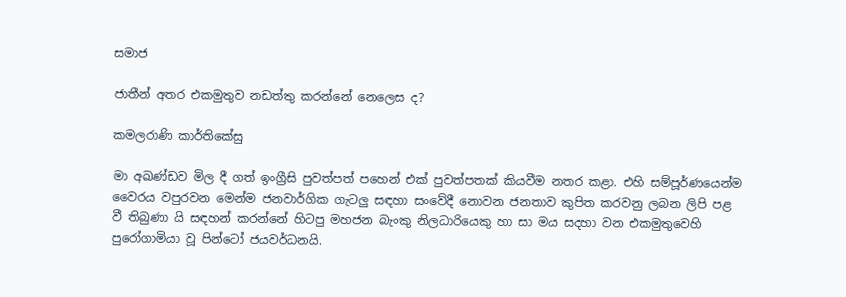සමාජ

ජාතීන් අතර එකමුතුව නඩත්තු කරන්නේ නෙලෙස ද?

කමලරාණි කාර්තිකේසු

මා අඛණ්ඩව මිල දී ගත් ඉංග්‍රීසි පුවත්පත් පහෙන් එක් පුවත්පතක් කියවීම නතර කළා. එහි සම්පූර්ණයෙන්ම වෛරය වපුරවන මෙන්ම ජනවාර්ගික ගැටලු සඳහා සංවේදී නොවන ජනතාව කුපිත කරවනු ලබන ලිපි පළ වී තිබුණා යි සඳහන් කරන්නේ හිටපු මහජන බැංකු නිලධාරියෙකු හා සා මය සදහා වන එකමුතුවෙහි පුරෝගාමියා වූ පින්ටෝ ජයවර්ධනයි.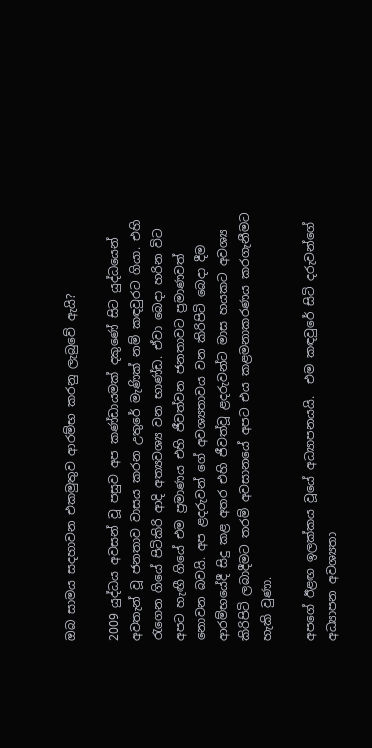ඔබ සාමය සදහාවන එකමුතුව ආරම්භ කරනු ලැබුවේ ඇයි?

2009 යුද්ධය අවසන් වූ පසුව අප කණ්ඩායමක් දකුණේ සිට යුද්ධයෙන් අවතැන් වූ ජනතාව වාසය කරන උතුරේ මැණික් නම් කඳවුරට ගියා. එහි රැගෙන ගියේ පිටිකිරි ආදි අත්‍යවශ්‍ය වන භාණ්ඩ. ඒවා බෙදා හරින විට අපට හැඟී ගියේ එම ප්‍රමාණය එහි ජීවත්වන ජනතාවට ප්‍රමාණවත් නොවන බවයි. අප ළදරුවන් ගේ අවශ්‍යතාවය වන කිරිපිටි බෙදා දීම ආරම්භයේදී සිදු කළ අතර එහි ජීවත්වූ ළදරුවන්ට මාස හයකට අවශ්‍ය කිරිපිටි ලබාදීමට තරම් අවසානයේ අපට එය කළමනාකරණය කරගැනීමට හැකි වුණා.

අපගේ ඊළඟ ඉලක්කය වූයේ අධ්‍යාපනයයි.  එම කඳවුරේ සිටි දරුවන්ගේ  අධ්‍යාපන අවශ්‍යතා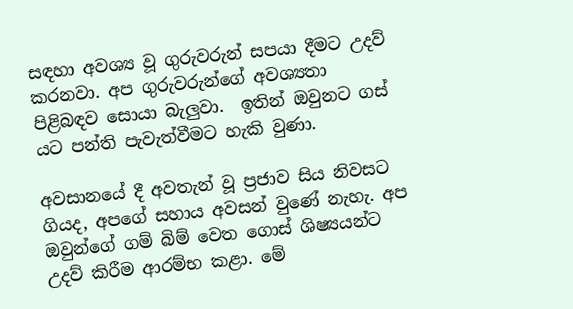සඳහා අවශ්‍ය වූ ගුරුවරුන් සපයා දීමට උදව් කරනවා. අප ගුරුවරුන්ගේ අවශ්‍යතා පිළිබඳව සොයා බැලුවා.  ඉතින් ඔවුනට ගස් යට පන්ති පැවැත්වීමට හැකි වුණා.

අවසානයේ දී අවතැන් වූ ප්‍රජාව සිය නිවසට ගියද, අපගේ සහාය අවසන් වුණේ නැහැ. අප ඔවුන්ගේ ගම් බිම් වෙත ගොස් ශිෂ්‍යයන්ට උදව් කිරීම ආරම්භ කළා. මේ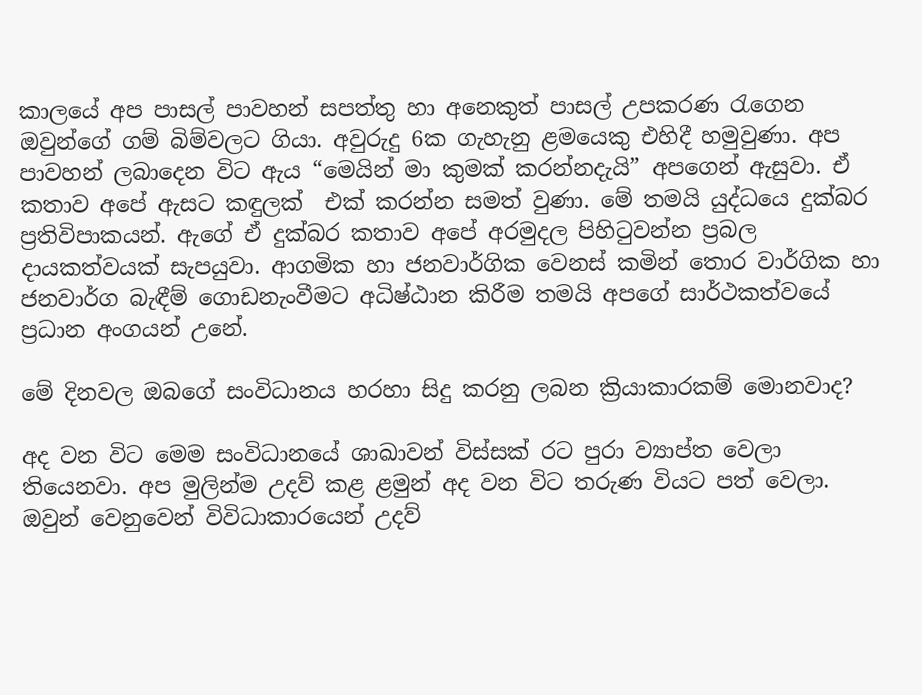කාලයේ අප පාසල් පාවහන් සපත්තු හා අනෙකුත් පාසල් උපකරණ රැගෙන  ඔවුන්ගේ ගම් බිම්වලට ගියා. අවුරුදු 6ක ගැහැනු ළමයෙකු එහිදී හමුවුණා. අප පාවහන් ලබාදෙන විට ඇය “මෙයින් මා කුමක් කරන්නදැයි” අපගෙන් ඇසුවා. ඒ කතාව අපේ ඇසට කඳුලක්  එක් කරන්න සමත් වුණා. මේ තමයි යුද්ධයෙ දුක්බර ප්‍රතිවිපාකයන්. ඇගේ ඒ දුක්බර කතාව අපේ අරමුදල පිහිටුවන්න ප්‍රබල දායකත්වයක් සැපයුවා. ආගමික හා ජනවාර්ගික වෙනස් කමින් තොර වාර්ගික හා ජනවාර්ග බැඳීම් ගොඩනැංවීමට අධිෂ්ඨාන කිරීම තමයි අපගේ සාර්ථකත්වයේ ප්‍රධාන අංගයන් උනේ.

මේ දිනවල ඔබගේ සංවිධානය හරහා සිදු කරනු ලබන ක්‍රියාකාරකම් මොනවාද?

අද වන විට මෙම සංවිධානයේ ශාඛාවන් විස්සක් රට පුරා ව්‍යාප්ත වෙලා තියෙනවා. අප මුලින්ම උදව් කළ ළමුන් අද වන විට තරුණ වියට පත් වෙලා. ඔවුන් වෙනුවෙන් විවිධාකාරයෙන් උදව්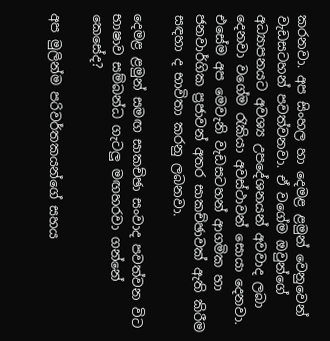කරනවා. අප සිංහල හා දෙමළ ළමුන් වෙනුවෙන් වැඩසටහන් පවත්වනවා. ඒ වගේම ඔවුන්ගේ අධ්‍යාපනයට අවශ්‍ය උපදේශනයන් අවවාද ලබා දෙනවා වගේම රැකියා අවස්ථාවන් සොයා දෙනවා. එසේම අප මෙවැනි වැඩසටහන් ආගමික හා ජනවාර්ගික ප්‍රජාවන් අතර සාකච්ඡාවක් ඇති කිරීම සඳහා ද භාවිතා කරනු ලබනවා.

දෙමළ ළමුන් සමඟ සාකච්ඡා සංවාද පවත්වන විට භාෂාව සම්බන්ධ ගැටලු මඟහරවා ගන්නේ කෙසේද?

අප මුලින්ම පරිවර්තකයන්ගේ සහය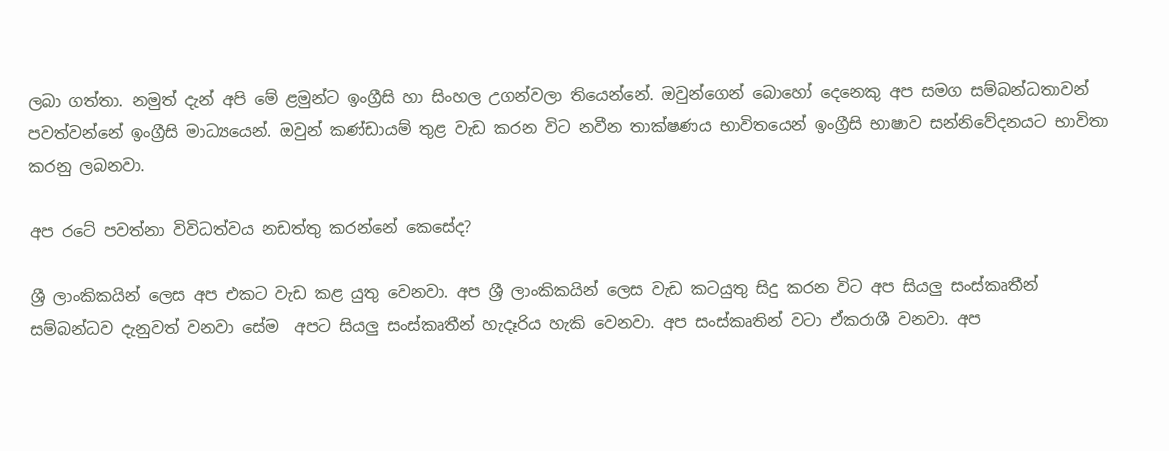ලබා ගත්තා. නමුත් දැන් අපි මේ ළමුන්ට ඉංග්‍රීසි හා සිංහල උගන්වලා තියෙන්නේ. ඔවුන්ගෙන් බොහෝ දෙනෙකු අප සමග සම්බන්ධතාවන් පවත්වන්නේ ඉංග්‍රීසි මාධ්‍යයෙන්. ඔවුන් කණ්ඩායම් තුළ වැඩ කරන විට නවීන තාක්ෂණය භාවිතයෙන් ඉංග්‍රීසි භාෂාව සන්නිවේදනයට භාවිතා කරනු ලබනවා.

අප රටේ පවත්නා විවිධත්වය නඩත්තු කරන්නේ කෙසේද?

ශ්‍රී ලාංකිකයින් ලෙස අප එකට වැඩ කළ යුතු වෙනවා. අප ශ්‍රී ලාංකිකයින් ලෙස වැඩ කටයුතු සිදු කරන විට අප සියලු සංස්කෘතීන්  සම්බන්ධව දැනුවත් වනවා සේම  අපට සියලු සංස්කෘතීන් හැදෑරිය හැකි වෙනවා. අප සංස්කෘතින් වටා ඒකරාශී වනවා. අප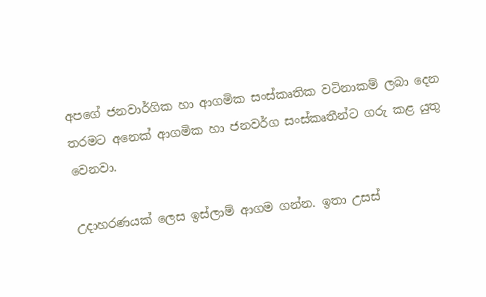අපගේ ජනවාර්ගික හා ආගමික සංස්කෘතික වටිනාකම් ලබා දෙන තරමට අනෙක් ආගමික හා ජනවර්ග සංස්කෘතීන්ට ගරු කළ යුතු වෙනවා.

උදාහරණයක් ලෙස ඉස්ලාම් ආගම ගන්න. ඉතා උසස්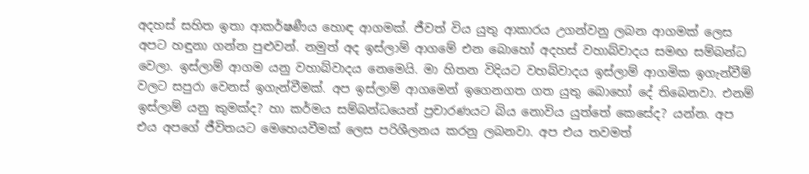අදහස් සහිත ඉතා ආකර්ෂණීය හොඳ ආගමක්. ජීවත් විය යුතු ආකාරය උගන්වනු ලබන ආගමක් ලෙස අපට හඳුනා ගන්න පුළුවන්. නමුත් අද ඉස්ලාම් ආගමේ එන බොහෝ අදහස් වහාබ්වාදය සමඟ සම්බන්ධ වෙලා. ඉස්ලාම් ආගම යනු වහාබ්වාදය නෙමෙයි. මා හිතන විදියට වහබ්වාදය ඉස්ලාම් ආගමික ඉගැන්වීම් වලට සපුරා වෙනස් ඉගැන්වීමක්. අප ඉස්ලාම් ආගමෙන් ඉගෙනගත ගත යුතු බොහෝ දේ තිබෙනවා. එනම් ඉස්ලාම් යනු කුමක්ද? හා කර්මය සම්බන්ධයෙන් ප්‍රචාරණයට බිය නොවිය යුත්තේ කෙසේද? යන්න. අප එය අපගේ ජීවිතයට මෙහෙයවීමක් ලෙස පරිශීලනය කරනු ලබනවා. අප එය තවමත්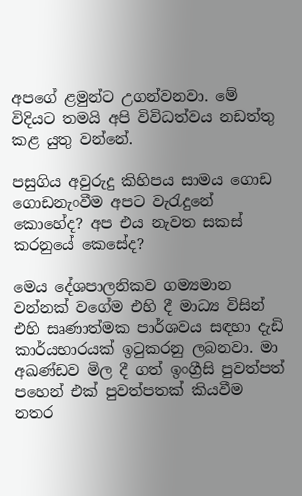අපගේ ළමුන්ට උගන්වනවා. මේ විදියට තමයි අපි විවිධත්වය නඩත්තු කළ යුතු වන්නේ.

පසුගිය අවුරුදු කිහිපය සාමය ගොඩ ගොඩනැංවීම අපට වැරැදුනේ කොහේද? අප එය නැවත සකස් කරනුයේ කෙසේද?

මෙය දේශපාලනිකව ගම්‍යමාන වන්නක් වගේම එහි දී මාධ්‍ය විසින් එහි සෘණාත්මක පාර්ශවය සඳහා දැඩි කාර්යභාරයක් ඉටුකරනු ලබනවා. මා අඛණ්ඩව මිල දී ගත් ඉංග්‍රීසි පුවත්පත් පහෙන් එක් පුවත්පතක් කියවීම නතර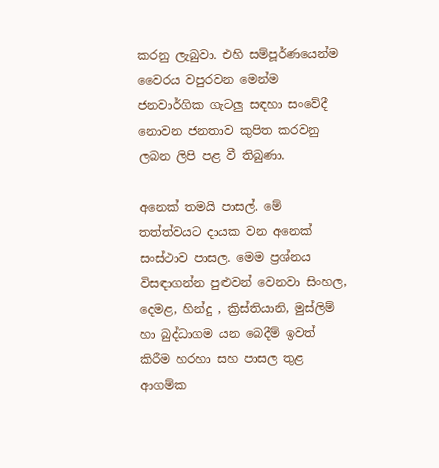කරනු ලැබුවා. එහි සම්පූර්ණයෙන්ම වෛරය වපුරවන මෙන්ම ජනවාර්ගික ගැටලු සඳහා සංවේදී නොවන ජනතාව කුපිත කරවනු ලබන ලිපි පළ වී තිබුණා.

අනෙක් තමයි පාසල්. මේ තත්ත්වයට දායක වන අනෙක් සංස්ථාව පාසල. මෙම ප්‍රශ්නය විසඳාගන්න පුළුවන් වෙනවා සිංහල, දෙමළ, හින්දු , ක්‍රිස්තියානි, මුස්ලිම් හා බුද්ධාගම යන බෙදීම් ඉවත් කිරීම හරහා සහ පාසල තුළ ආගම්ක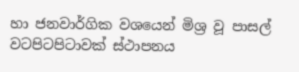හා ජනවාර්ගික වශයෙන් මිශ්‍ර වූ පාසල් වටපිටපිටාවක් ස්ථාපනය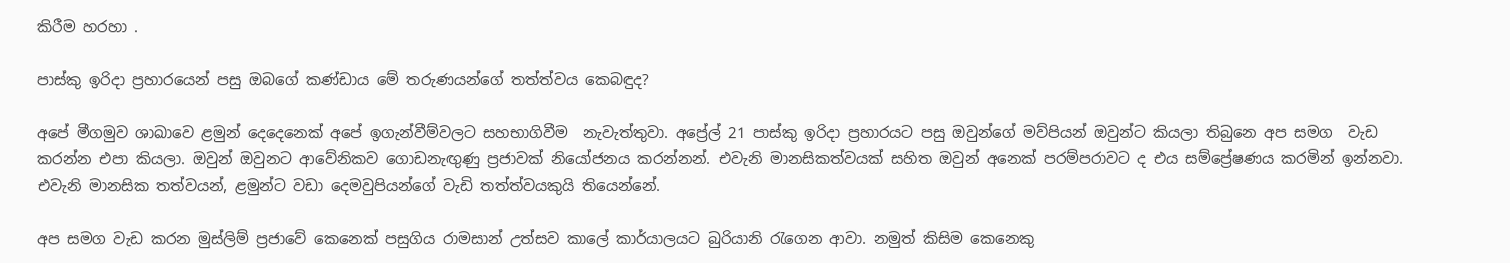කිරීම හරහා .

පාස්කු ඉරිදා ප්‍රහාරයෙන් පසු ඔබගේ කණ්ඩාය මේ තරුණයන්ගේ තත්ත්වය කෙබඳුද?

අපේ මීගමුව ශාඛාවෙ ළමුන් දෙදෙනෙක් අපේ ඉගැන්වීම්වලට සහභාගිවීම  නැවැත්තුවා. අප්‍රේල් 21 පාස්කු ඉරිදා ප්‍රහාරයට පසු ඔවුන්ගේ මව්පියන් ඔවුන්ට කියලා තිබුනෙ අප සමග  වැඩ කරන්න එපා කියලා. ඔවුන් ඔවුනට ආවේනිකව ගොඩනැඟුණු ප්‍රජාවක් නියෝජනය කරන්නන්. එවැනි මානසිකත්වයක් සහිත ඔවුන් අනෙක් පරම්පරාවට ද එය සම්ප්‍රේෂණය කරමින් ඉන්නවා. එවැනි මානසික තත්වයන්, ළමුන්ට වඩා දෙමවුපියන්ගේ වැඩි තත්ත්වයකුයි තියෙන්නේ.

අප සමග වැඩ කරන මුස්ලිම් ප්‍රජාවේ කෙනෙක් පසුගිය රාමසාන් උත්සව කාලේ කාර්යාලයට බුරියානි රැගෙන ආවා. නමුත් කිසිම කෙනෙකු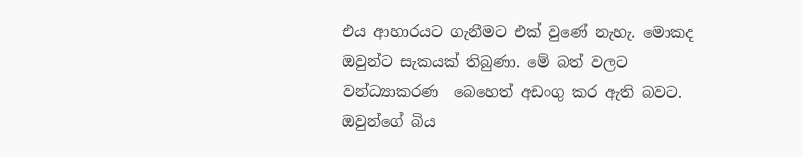එය ආහාරයට ගැනීමට එක් වුණේ නැහැ. මොකද ඔවුන්ට සැකයක් තිබුණා. මේ බත් වලට වන්ධ්‍යාකරණ  බෙහෙත් අඩංගු කර ඇති බවට. ඔවුන්ගේ බිය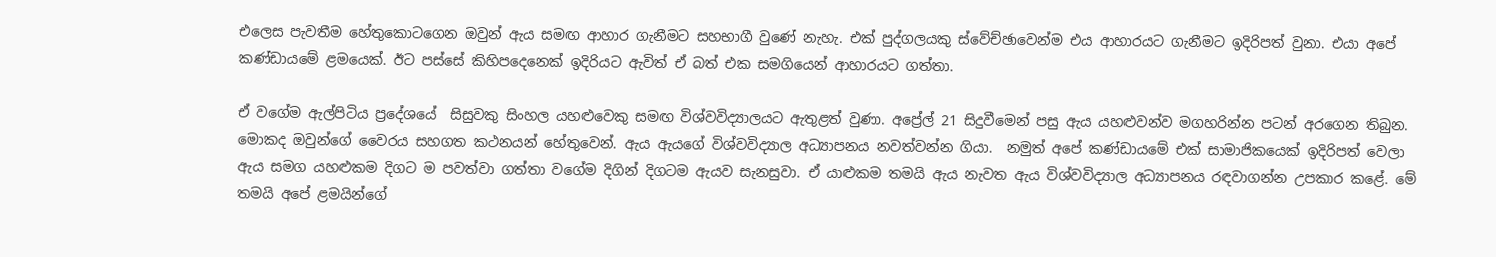එලෙස පැවතීම හේතුකොටගෙන ඔවුන් ඇය සමඟ ආහාර ගැනීමට සහභාගී වුණේ නැහැ. එක් පුද්ගලයකු ස්වේච්ඡාවෙන්ම එය ආහාරයට ගැනීමට ඉදිරිපත් වුනා. එයා අපේ කණ්ඩායමේ ළමයෙක්. ඊට පස්සේ කිහිපදෙනෙක් ඉදිරියට ඇවිත් ඒ බත් එක සමගියෙන් ආහාරයට ගත්තා.

ඒ වගේම ඇල්පිටිය ප්‍රදේශයේ  සිසුවකු සිංහල යහළුවෙකු සමඟ විශ්වවිද්‍යාලයට ඇතුළත් වුණා. අප්‍රේල් 21 සිදුවීමෙන් පසු ඇය යහළුවන්ව මගහරින්න පටන් අරගෙන තිබුන. මොකද ඔවුන්ගේ වෛරය සහගත කථනයන් හේතුවෙන්. ඇය ඇයගේ විශ්වවිද්‍යාල අධ්‍යාපනය නවත්වන්න ගියා.  නමුත් අපේ කණ්ඩායමේ එක් සාමාජිකයෙක් ඉදිරිපත් වෙලා ඇය සමග යහළුකම දිගට ම පවත්වා ගත්තා වගේම දිගින් දිගටම ඇයව සැනසුවා. ඒ යාළුකම තමයි ඇය නැවත ඇය විශ්වවිද්‍යාල අධ්‍යාපනය රඳවාගන්න උපකාර කළේ. මේ තමයි අපේ ළමයින්ගේ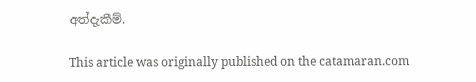අත්දැකීම්.

This article was originally published on the catamaran.com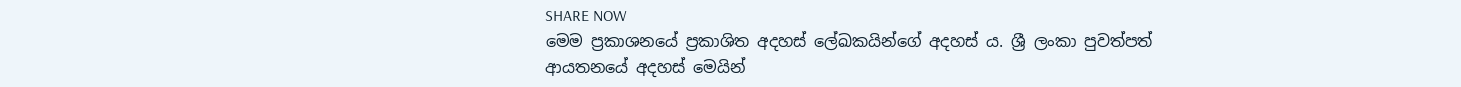SHARE NOW
මෙම ප්‍රකාශනයේ ප්‍රකාශිත අදහස් ලේඛකයින්ගේ අදහස් ය. ශ්‍රී ලංකා පුවත්පත් ආයතනයේ අදහස් මෙයින්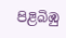පිළිබිඹු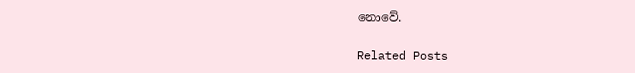නොවේ.

Related Posts